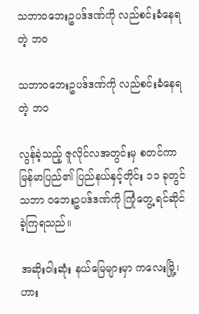သဘာဝဘေးဥပဒ်ဒဏ်ကို လည်စင်းခံနေရတဲ့ ဘဝ

သဘာဝဘေးဥပဒ်ဒဏ်ကို လည်စင်းခံနေရတဲ့ ဘဝ

လွန်ခဲ့သည့် ဇူလိုင်လအတွင်းမှ စတင်ကာ မြန်မာပြည်၏ ပြည်နယ်နှင့်တိုင်း ၁၁ ခုတွင် သဘာ ဝဘေးဥပဒ်ဒဏ်ကို ကြုံတွေ့ ရင်ဆိုင်ခဲ့ကြရသည်။

အဆိုးဝါးဆုံး နယ်မြေများမှာ ကလေးမြို့၊ ဟား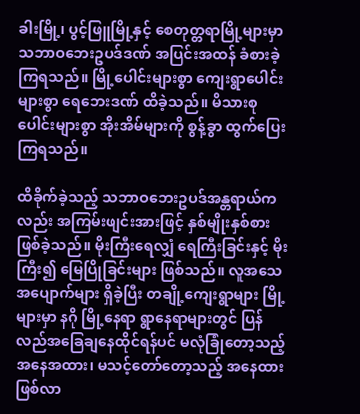ခါးမြို့၊ ပွင့်ဖြူမြို့နှင့် စေတုတ္တရာမြို့များမှာ သဘာဝဘေးဥပဒ်ဒဏ် အပြင်းအထန် ခံစားခဲ့ကြရသည်။ မြို့ပေါင်းများစွာ ကျေးရွာပေါင်းများစွာ ရေဘေးဒဏ် ထိခဲ့သည်။ မိသားစုပေါင်းများစွာ အိုးအိမ်များကို စွန့်ခွာ ထွက်ပြေးကြရသည်။

ထိခိုက်ခဲ့သည့် သဘာဝဘေးဥပဒ်အန္တရာယ်ကလည်း အကြမ်းဖျင်းအားဖြင့် နှစ်မျိုးနှစ်စား ဖြစ်ခဲ့သည်။ မိုးကြီးရေလျှံ ရေကြီးခြင်းနှင့် မိုးကြီး၍ မြေပြိုခြင်းများ ဖြစ်သည်။ လူအသေအပျောက်များ ရှိခဲ့ပြီး တချို့ကျေးရွာများ မြို့များမှာ နဂို မြို့နေရာ ရွာနေရာများတွင် ပြန်လည်အခြေချနေထိုင်ရန်ပင် မလုံခြုံတော့သည့် အနေအထား၊ မသင့်တော်တော့သည့် အနေထား ဖြစ်လာ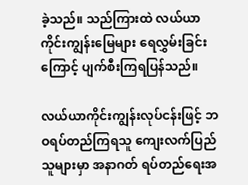ခဲ့သည်။ သည်ကြားထဲ လယ်ယာ ကိုင်းကျွန်းမြေများ ရေလွှမ်းခြင်းကြောင့် ပျက်စီးကြရပြန်သည်။

လယ်ယာကိုင်းကျွန်းလုပ်ငန်းဖြင့် ဘဝရပ်တည်ကြရသူ ကျေးလက်ပြည်သူများမှာ အနာဂတ် ရပ်တည်ရေးအ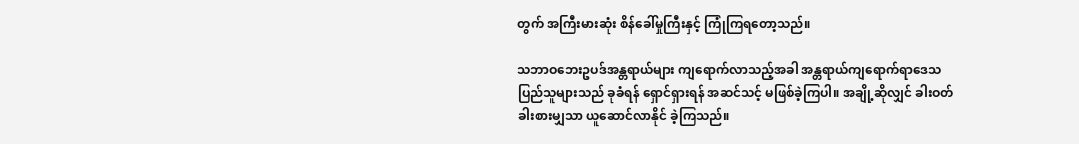တွက် အကြီးမားဆုံး စိန်ခေါ်မှုကြီးနှင့် ကြုံကြရတော့သည်။

သဘာဝဘေးဥပဒ်အန္တရာယ်များ ကျရောက်လာသည့်အခါ အန္တရာယ်ကျရောက်ရာဒေသ ပြည်သူများသည် ခုခံရန် ရှောင်ရှားရန် အဆင်သင့် မဖြစ်ခဲ့ကြပါ။ အချို့ဆိုလျှင် ခါးဝတ်ခါးစားမျှသာ ယူဆောင်လာနိုင် ခဲ့ကြသည်။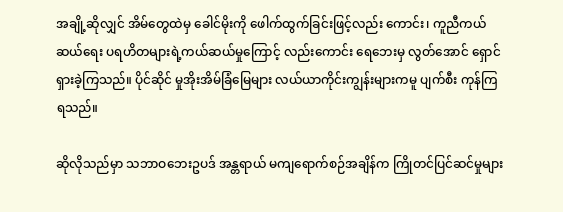အချို့ဆိုလျှင် အိမ်တွေထဲမှ ခေါင်မိုးကို ဖေါက်ထွက်ခြင်းဖြင့်လည်း ကောင်း၊ ကူညီကယ်ဆယ်ရေး ပရဟိတများရဲ့ကယ်ဆယ်မှုကြောင့် လည်းကောင်း ရေဘေးမှ လွတ်အောင် ရှောင်ရှားခဲ့ကြသည်။ ပိုင်ဆိုင် မှုအိုးအိမ်ခြံမြေများ လယ်ယာကိုင်းကျွန်းများကမူ ပျက်စီး ကုန်ကြရသည်။

ဆိုလိုသည်မှာ သဘာဝဘေးဥပဒ် အန္တရာယ် မကျရောက်စဉ်အချိန်က ကြိုတင်ပြင်ဆင်မှုများ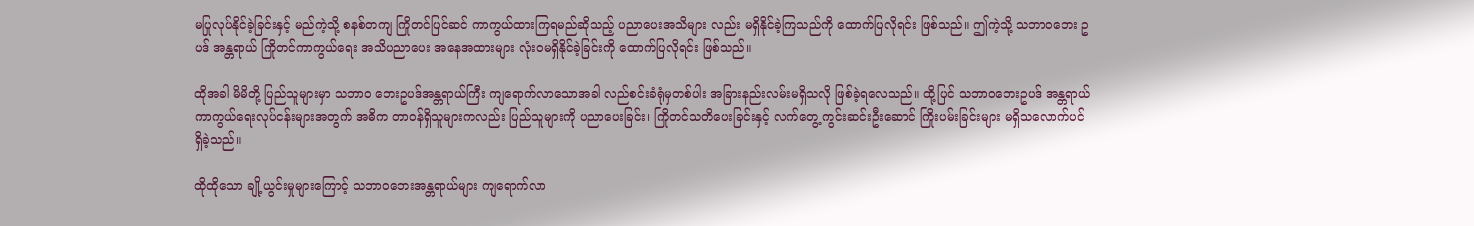မပြုလုပ်နိုင်ခဲ့ခြင်းနှင့် မည်ကဲ့သို့ စနစ်တကျ ကြိုတင်ပြင်ဆင် ကာကွယ်ထားကြရမည်ဆိုသည့် ပညာပေးအသိများ လည်း မရှိနိုင်ခဲ့ကြသည်ကို ထောက်ပြလိုရင်း ဖြစ်သည်။ ဤကဲ့သို့ သဘာဝဘေး ဥပဒ် အန္တရာယ် ကြိုတင်ကာကွယ်ရေး အသိပညာပေး အနေအထားများ လုံးဝမရှိနိုင်ခဲ့ခြင်းကို ထောက်ပြလိုရင်း ဖြစ်သည်။

ထိုအခါ မိမိတို့ ပြည်သူများမှာ သဘာဝ ဘေးဥပဒ်အန္တရာယ်ကြီး ကျရောက်လာသောအခါ လည်စင်းခံရုံမှတစ်ပါး အခြားနည်းလမ်းမရှိသလို ဖြစ်ခဲ့ရလေသည်။ ထို့ပြင် သဘာဝဘေးဥပဒ် အန္တရာယ် ကာကွယ်ရေးလုပ်ငန်းများအတွက် အဓိက တာဝန်ရှိသူများကလည်း ပြည်သူများကို ပညာပေးခြင်း၊ ကြိုတင်သတိပေးခြင်းနှင့် လက်တွေ့ ကွင်းဆင်းဦးဆောင် ကြိုးပမ်းခြင်းများ မရှိသလောက်ပင် ရှိခဲ့သည်။

ထိုထိုသော ချို့ယွင်းမှုများကြောင့် သဘာဝဘေးအန္တရာယ်များ ကျရောက်လာ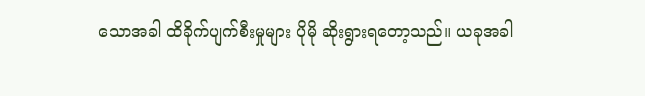သောအခါ ထိခိုက်ပျက်စီးမှုများ ပိုမို ဆိုးရွားရတော့သည်။ ယခုအခါ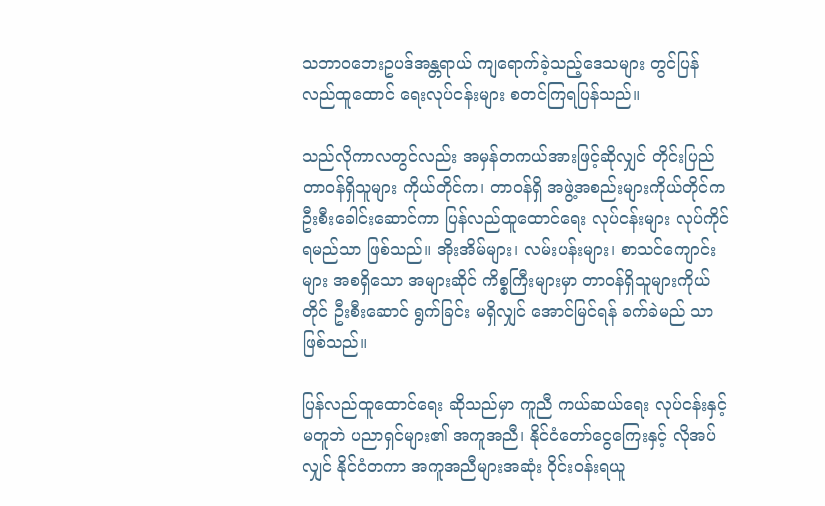သဘာဝဘေးဥပဒ်အန္တရာယ် ကျရောက်ခဲ့သည့်ဒေသများ တွင်ပြန်လည်ထူထောင် ရေးလုပ်ငန်းများ စတင်ကြရပြန်သည်။

သည်လိုကာလတွင်လည်း အမှန်တကယ်အားဖြင့်ဆိုလျှင် တိုင်းပြည်တာဝန်ရှိသူများ ကိုယ်တိုင်က၊ တာဝန်ရှိ အဖွဲ့အစည်းများကိုယ်တိုင်က ဦးစီးခေါင်းဆောင်ကာ ပြန်လည်ထူထောင်ရေး လုပ်ငန်းများ လုပ်ကိုင်ရမည်သာ ဖြစ်သည်။ အိုးအိမ်များ၊ လမ်းပန်းများ၊ စာသင်ကျောင်းများ အစရှိသော အများဆိုင် ကိစ္စကြီးများမှာ တာဝန်ရှိသူများကိုယ်တိုင် ဦးစီးဆောင် ရွက်ခြင်း မရှိလျှင် အောင်မြင်ရန် ခက်ခဲမည် သာဖြစ်သည်။

ပြန်လည်ထူထောင်ရေး ဆိုသည်မှာ ကူညီ ကယ်ဆယ်ရေး လုပ်ငန်းနှင့်မတူဘဲ ပညာရှင်များ၏ အကူအညီ၊ နိုင်ငံတော်ငွေကြေးနှင့် လိုအပ်လျှင် နိုင်ငံတကာ အကူအညီများအဆုံး ဝိုင်းဝန်းရယူ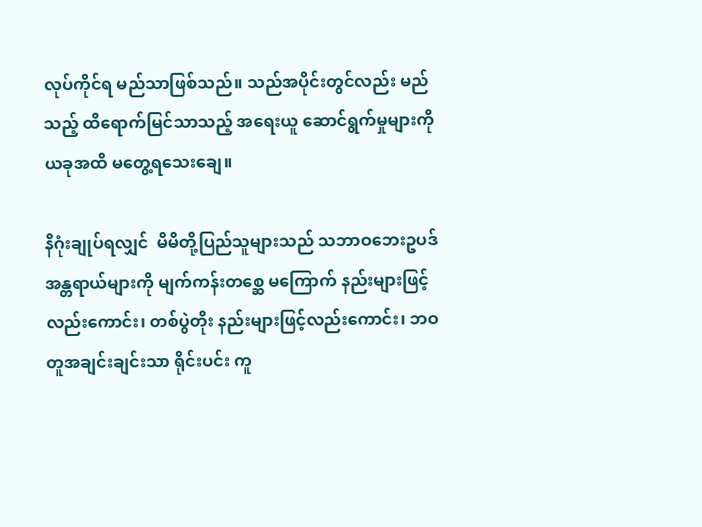လုပ်ကိုင်ရ မည်သာဖြစ်သည်။ သည်အပိုင်းတွင်လည်း မည်သည့် ထိရောက်မြင်သာသည့် အရေးယူ ဆောင်ရွက်မှုများကို ယခုအထိ မတွေ့ရသေးချေ။

နိဂုံးချုပ်ရလျှင်  မိမိတို့ပြည်သူများသည် သဘာဝဘေးဥပဒ်အန္တရာယ်များကို မျက်ကန်းတစ္ဆေ မကြောက် နည်းများဖြင့်လည်းကောင်း၊ တစ်ပွဲတိုး နည်းများဖြင့်လည်းကောင်း၊ ဘဝတူအချင်းချင်းသာ ရိုင်းပင်း ကူ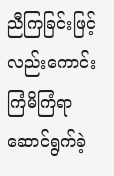ညီကြခြင်းဖြင့်လည်းကောင်း ကြံမိကြံရာ ဆောင်ရွက်ခဲ့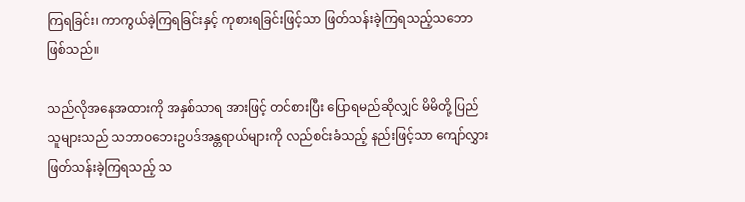ကြရခြင်း၊ ကာကွယ်ခဲ့ကြရခြင်းနှင့် ကုစားရခြင်းဖြင့်သာ ဖြတ်သန်းခဲ့ကြရသည့်သဘော ဖြစ်သည်။

သည်လိုအနေအထားကို အနှစ်သာရ အားဖြင့် တင်စားပြီး ပြောရမည်ဆိုလျှင် မိမိတို့ ပြည်သူများသည် သဘာဝဘေးဥပဒ်အန္တရာယ်များကို လည်စင်းခံသည့် နည်းဖြင့်သာ ကျော်လွှား ဖြတ်သန်းခဲ့ကြရသည့် သ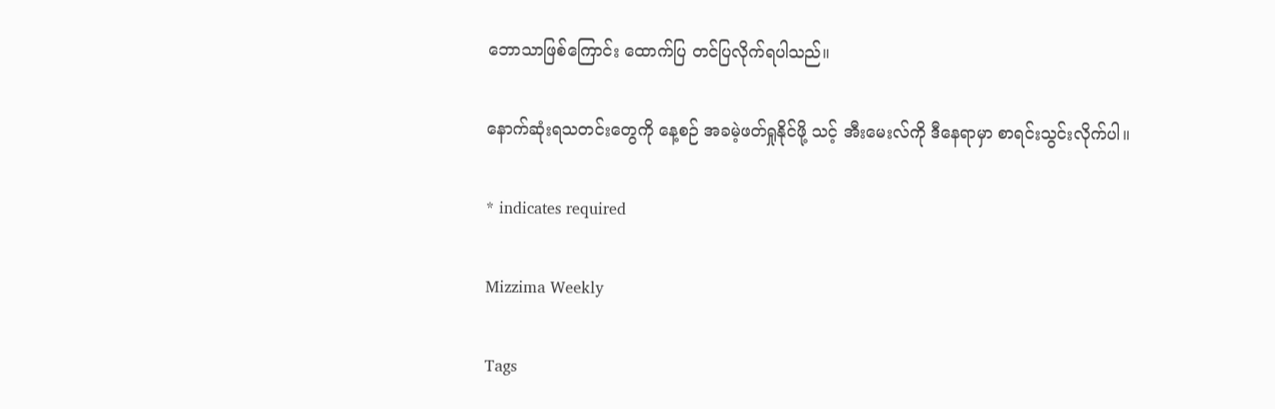ဘောသာဖြစ်ကြောင်း ထောက်ပြ တင်ပြလိုက်ရပါသည်။

နောက်ဆုံးရသတင်းတွေကို နေ့စဉ် အခမဲ့ဖတ်ရှုနိုင်ဖို့ သင့် အီးမေးလ်ကို ဒီနေရာမှာ စာရင်းသွင်းလိုက်ပါ။

* indicates required

Mizzima Weekly

Tags